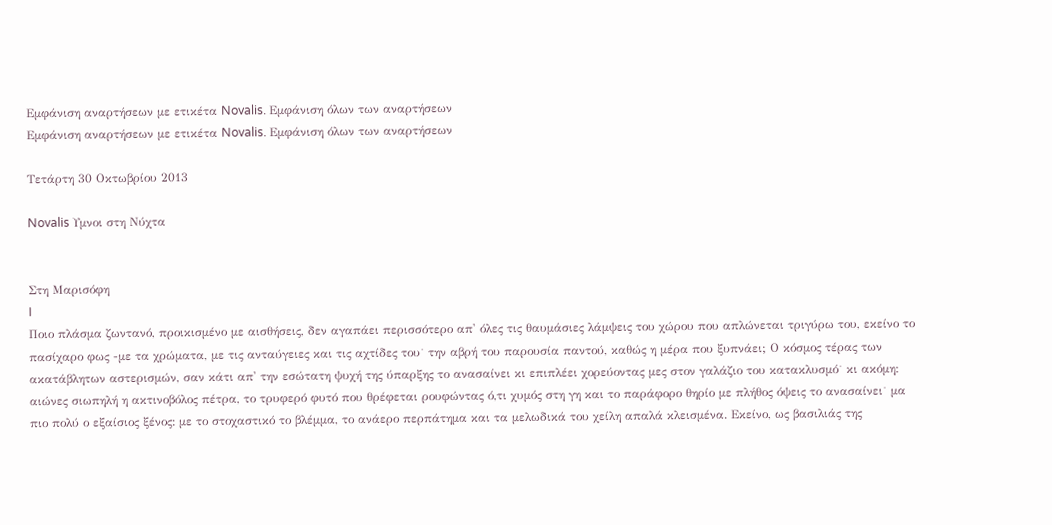Εμφάνιση αναρτήσεων με ετικέτα Novalis. Εμφάνιση όλων των αναρτήσεων
Εμφάνιση αναρτήσεων με ετικέτα Novalis. Εμφάνιση όλων των αναρτήσεων

Τετάρτη 30 Οκτωβρίου 2013

Novalis Υμνοι στη Νύχτα


Στη Μαρισόφη
I
Ποιο πλάσμα ζωντανό, προικισμένο με αισθήσεις, δεν αγαπάει περισσότερο απ' όλες τις θαυμάσιες λάμψεις του χώρου που απλώνεται τριγύρω του, εκείνο το πασίχαρο φως -με τα χρώματα, με τις ανταύγειες και τις αχτίδες του˙ την αβρή του παρουσία παντού, καθώς η μέρα που ξυπνάει; Ο κόσμος τέρας των ακατάβλητων αστερισμών, σαν κάτι απ' την εσώτατη ψυχή της ύπαρξης το ανασαίνει κι επιπλέει χορεύοντας μες στον γαλάζιο του κατακλυσμό˙ κι ακόμη: αιώνες σιωπηλή η ακτινοβόλος πέτρα, το τρυφερό φυτό που θρέφεται ρουφώντας ό,τι χυμός στη γη και το παράφορο θηρίο με πλήθος όψεις το ανασαίνει˙ μα πιο πολύ ο εξαίσιος ξένος: με το στοχαστικό το βλέμμα, το ανάερο περπάτημα και τα μελωδικά του χείλη απαλά κλεισμένα. Εκείνο, ως βασιλιάς της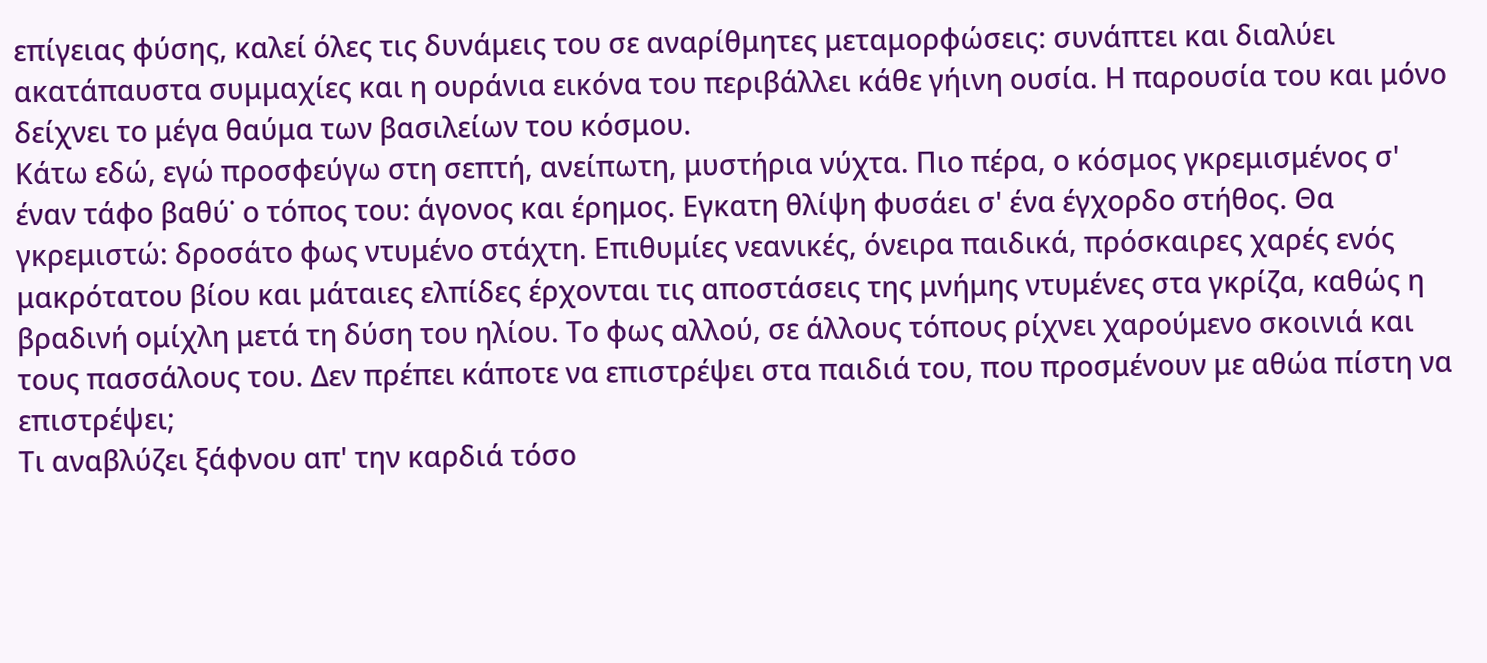επίγειας φύσης, καλεί όλες τις δυνάμεις του σε αναρίθμητες μεταμορφώσεις: συνάπτει και διαλύει ακατάπαυστα συμμαχίες και η ουράνια εικόνα του περιβάλλει κάθε γήινη ουσία. Η παρουσία του και μόνο δείχνει το μέγα θαύμα των βασιλείων του κόσμου.
Κάτω εδώ, εγώ προσφεύγω στη σεπτή, ανείπωτη, μυστήρια νύχτα. Πιο πέρα, ο κόσμος γκρεμισμένος σ' έναν τάφο βαθύ˙ ο τόπος του: άγονος και έρημος. Εγκατη θλίψη φυσάει σ' ένα έγχορδο στήθος. Θα γκρεμιστώ: δροσάτο φως ντυμένο στάχτη. Επιθυμίες νεανικές, όνειρα παιδικά, πρόσκαιρες χαρές ενός μακρότατου βίου και μάταιες ελπίδες έρχονται τις αποστάσεις της μνήμης ντυμένες στα γκρίζα, καθώς η βραδινή ομίχλη μετά τη δύση του ηλίου. Το φως αλλού, σε άλλους τόπους ρίχνει χαρούμενο σκοινιά και τους πασσάλους του. Δεν πρέπει κάποτε να επιστρέψει στα παιδιά του, που προσμένουν με αθώα πίστη να επιστρέψει;
Τι αναβλύζει ξάφνου απ' την καρδιά τόσο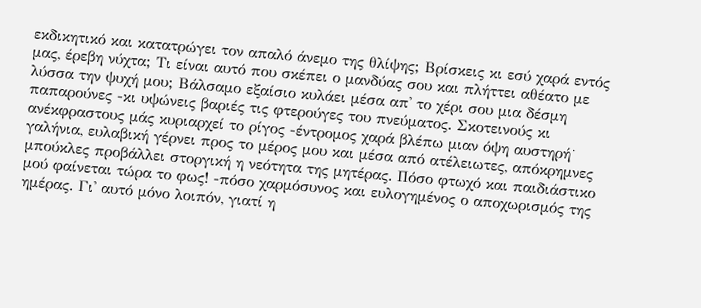εκδικητικό και κατατρώγει τον απαλό άνεμο της θλίψης; Βρίσκεις κι εσύ χαρά εντός μας, έρεβη νύχτα; Τι είναι αυτό που σκέπει ο μανδύας σου και πλήττει αθέατο με λύσσα την ψυχή μου; Βάλσαμο εξαίσιο κυλάει μέσα απ' το χέρι σου μια δέσμη παπαρούνες -κι υψώνεις βαριές τις φτερούγες του πνεύματος. Σκοτεινούς κι ανέκφραστους μάς κυριαρχεί το ρίγος -έντρομος χαρά βλέπω μιαν όψη αυστηρή˙ γαλήνια, ευλαβική γέρνει προς το μέρος μου και μέσα από ατέλειωτες, απόκρημνες μπούκλες προβάλλει στοργική η νεότητα της μητέρας. Πόσο φτωχό και παιδιάστικο μού φαίνεται τώρα το φως! -πόσο χαρμόσυνος και ευλογημένος ο αποχωρισμός της ημέρας. Γι' αυτό μόνο λοιπόν, γιατί η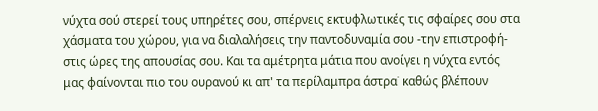νύχτα σού στερεί τους υπηρέτες σου, σπέρνεις εκτυφλωτικές τις σφαίρες σου στα χάσματα του χώρου, για να διαλαλήσεις την παντοδυναμία σου -την επιστροφή- στις ώρες της απουσίας σου. Και τα αμέτρητα μάτια που ανοίγει η νύχτα εντός μας φαίνονται πιο του ουρανού κι απ' τα περίλαμπρα άστρα˙ καθώς βλέπουν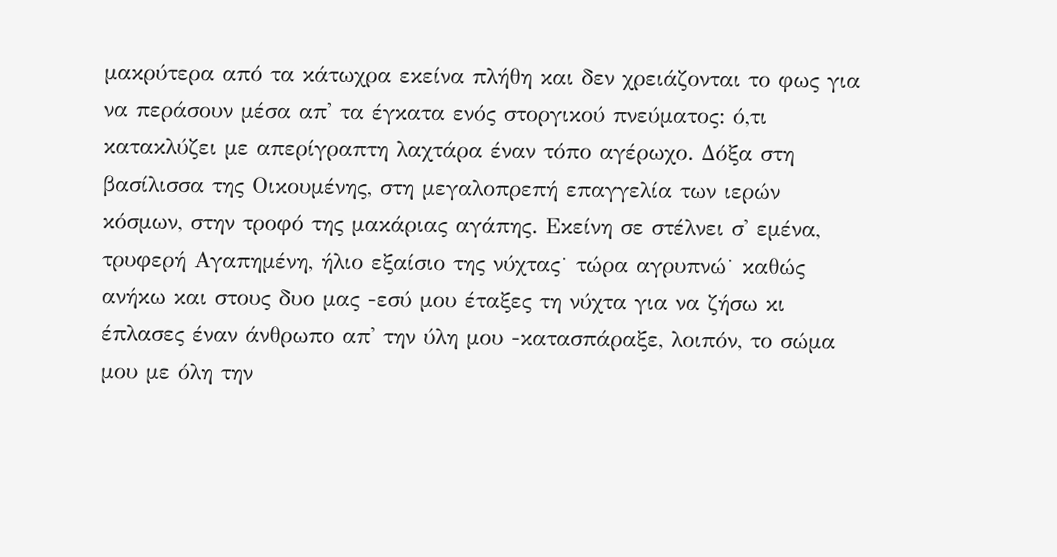μακρύτερα από τα κάτωχρα εκείνα πλήθη και δεν χρειάζονται το φως για να περάσουν μέσα απ' τα έγκατα ενός στοργικού πνεύματος: ό,τι κατακλύζει με απερίγραπτη λαχτάρα έναν τόπο αγέρωχο. Δόξα στη βασίλισσα της Οικουμένης, στη μεγαλοπρεπή επαγγελία των ιερών κόσμων, στην τροφό της μακάριας αγάπης. Εκείνη σε στέλνει σ' εμένα, τρυφερή Αγαπημένη, ήλιο εξαίσιο της νύχτας˙ τώρα αγρυπνώ˙ καθώς ανήκω και στους δυο μας -εσύ μου έταξες τη νύχτα για να ζήσω κι έπλασες έναν άνθρωπο απ' την ύλη μου -κατασπάραξε, λοιπόν, το σώμα μου με όλη την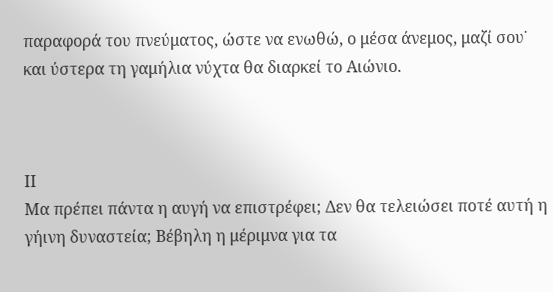παραφορά του πνεύματος, ώστε να ενωθώ, ο μέσα άνεμος, μαζί σου˙ και ύστερα τη γαμήλια νύχτα θα διαρκεί το Αιώνιο.



ΙΙ
Μα πρέπει πάντα η αυγή να επιστρέφει; Δεν θα τελειώσει ποτέ αυτή η γήινη δυναστεία; Βέβηλη η μέριμνα για τα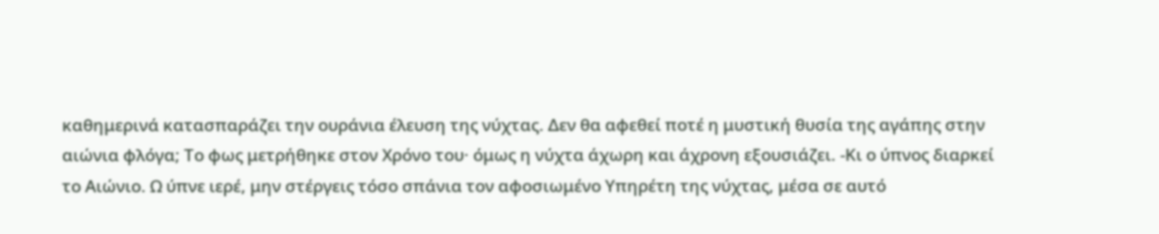καθημερινά κατασπαράζει την ουράνια έλευση της νύχτας. Δεν θα αφεθεί ποτέ η μυστική θυσία της αγάπης στην αιώνια φλόγα; Το φως μετρήθηκε στον Χρόνο του· όμως η νύχτα άχωρη και άχρονη εξουσιάζει. -Κι ο ύπνος διαρκεί το Αιώνιο. Ω ύπνε ιερέ, μην στέργεις τόσο σπάνια τον αφοσιωμένο Υπηρέτη της νύχτας, μέσα σε αυτό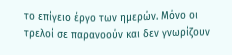το επίγειο έργο των ημερών. Μόνο οι τρελοί σε παρανοούν και δεν γνωρίζουν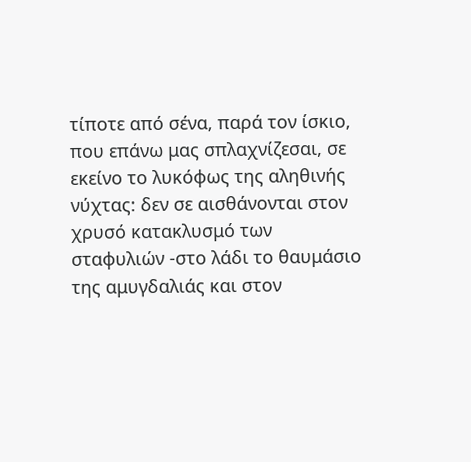τίποτε από σένα, παρά τον ίσκιο, που επάνω μας σπλαχνίζεσαι, σε εκείνο το λυκόφως της αληθινής νύχτας: δεν σε αισθάνονται στον χρυσό κατακλυσμό των σταφυλιών -στο λάδι το θαυμάσιο της αμυγδαλιάς και στον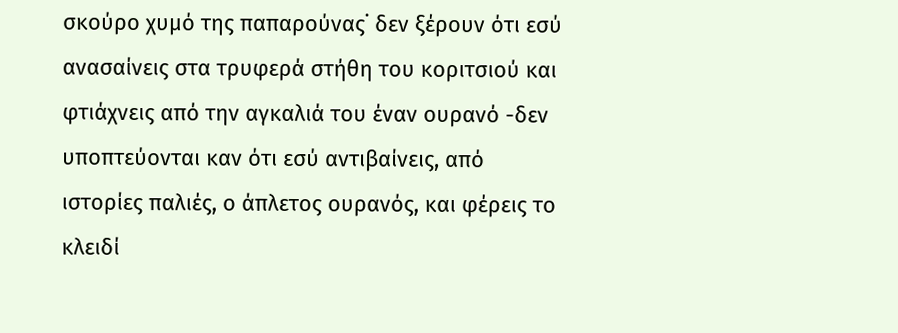σκούρο χυμό της παπαρούνας˙ δεν ξέρουν ότι εσύ ανασαίνεις στα τρυφερά στήθη του κοριτσιού και φτιάχνεις από την αγκαλιά του έναν ουρανό -δεν υποπτεύονται καν ότι εσύ αντιβαίνεις, από ιστορίες παλιές, ο άπλετος ουρανός, και φέρεις το κλειδί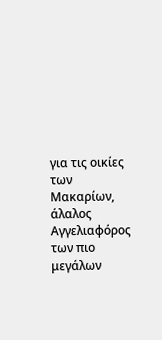για τις οικίες των Μακαρίων, άλαλος Αγγελιαφόρος των πιο μεγάλων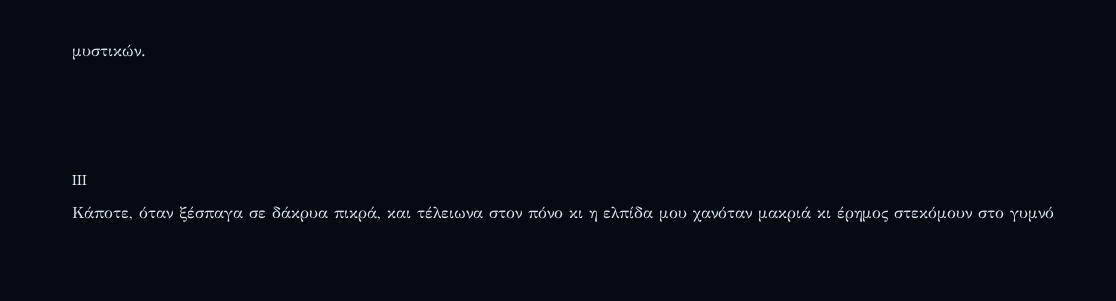μυστικών.



III
Κάποτε, όταν ξέσπαγα σε δάκρυα πικρά, και τέλειωνα στον πόνο κι η ελπίδα μου χανόταν μακριά κι έρημος στεκόμουν στο γυμνό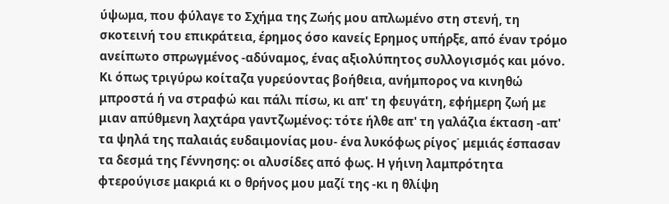ύψωμα, που φύλαγε το Σχήμα της Ζωής μου απλωμένο στη στενή, τη σκοτεινή του επικράτεια, έρημος όσο κανείς Ερημος υπήρξε, από έναν τρόμο ανείπωτο σπρωγμένος -αδύναμος, ένας αξιολύπητος συλλογισμός και μόνο. Κι όπως τριγύρω κοίταζα γυρεύοντας βοήθεια, ανήμπορος να κινηθώ μπροστά ή να στραφώ και πάλι πίσω, κι απ' τη φευγάτη, εφήμερη ζωή με μιαν απύθμενη λαχτάρα γαντζωμένος: τότε ήλθε απ' τη γαλάζια έκταση -απ' τα ψηλά της παλαιάς ευδαιμονίας μου- ένα λυκόφως ρίγος˙ μεμιάς έσπασαν τα δεσμά της Γέννησης: οι αλυσίδες από φως. Η γήινη λαμπρότητα φτερούγισε μακριά κι ο θρήνος μου μαζί της -κι η θλίψη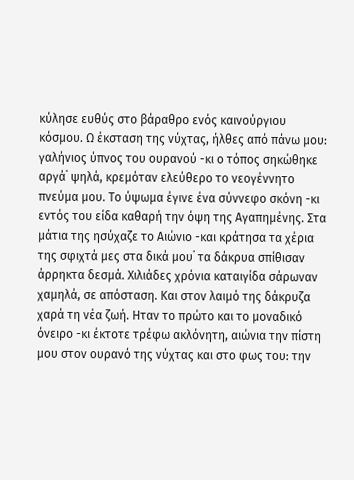κύλησε ευθύς στο βάραθρο ενός καινούργιου κόσμου. Ω έκσταση της νύχτας, ήλθες από πάνω μου: γαλήνιος ύπνος του ουρανού -κι ο τόπος σηκώθηκε αργά˙ ψηλά, κρεμόταν ελεύθερο το νεογέννητο πνεύμα μου. Το ύψωμα έγινε ένα σύννεφο σκόνη -κι εντός του είδα καθαρή την όψη της Αγαπημένης. Στα μάτια της ησύχαζε το Αιώνιο -και κράτησα τα χέρια της σφιχτά μες στα δικά μου˙ τα δάκρυα σπίθισαν άρρηκτα δεσμά. Χιλιάδες χρόνια καταιγίδα σάρωναν χαμηλά, σε απόσταση. Και στον λαιμό της δάκρυζα χαρά τη νέα ζωή. Ηταν το πρώτο και το μοναδικό όνειρο -κι έκτοτε τρέφω ακλόνητη, αιώνια την πίστη μου στον ουρανό της νύχτας και στο φως του: την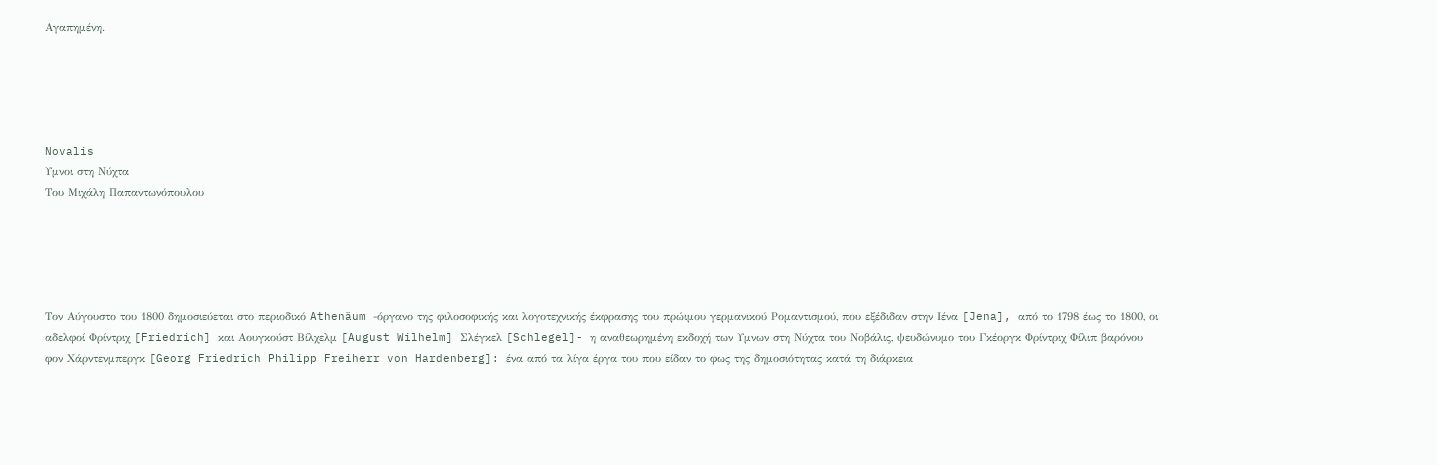Αγαπημένη.





Novalis
Υμνοι στη Νύχτα
Του Μιχάλη Παπαντωνόπουλου





Τον Αύγουστο του 1800 δημοσιεύεται στο περιοδικό Athenäum -όργανο της φιλοσοφικής και λογοτεχνικής έκφρασης του πρώιμου γερμανικού Ρομαντισμού, που εξέδιδαν στην Ιένα [Jena], από το 1798 έως το 1800, οι αδελφοί Φρίντριχ [Friedrich] και Αουγκούστ Βίλχελμ [August Wilhelm] Σλέγκελ [Schlegel]- η αναθεωρημένη εκδοχή των Υμνων στη Νύχτα του Νοβάλις, ψευδώνυμο του Γκέοργκ Φρίντριχ Φίλιπ βαρόνου φον Χάρντενμπεργκ [Georg Friedrich Philipp Freiherr von Hardenberg]: ένα από τα λίγα έργα του που είδαν το φως της δημοσιότητας κατά τη διάρκεια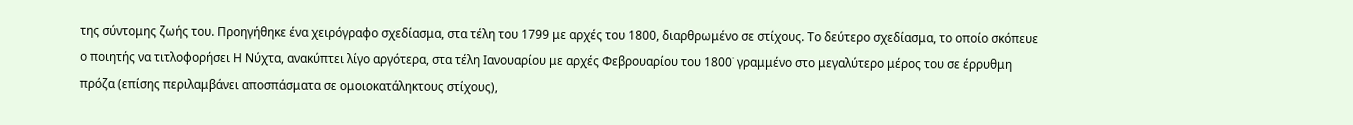της σύντομης ζωής του. Προηγήθηκε ένα χειρόγραφο σχεδίασμα, στα τέλη του 1799 με αρχές του 1800, διαρθρωμένο σε στίχους. Το δεύτερο σχεδίασμα, το οποίο σκόπευε ο ποιητής να τιτλοφορήσει Η Νύχτα, ανακύπτει λίγο αργότερα, στα τέλη Ιανουαρίου με αρχές Φεβρουαρίου του 1800˙ γραμμένο στο μεγαλύτερο μέρος του σε έρρυθμη πρόζα (επίσης περιλαμβάνει αποσπάσματα σε ομοιοκατάληκτους στίχους),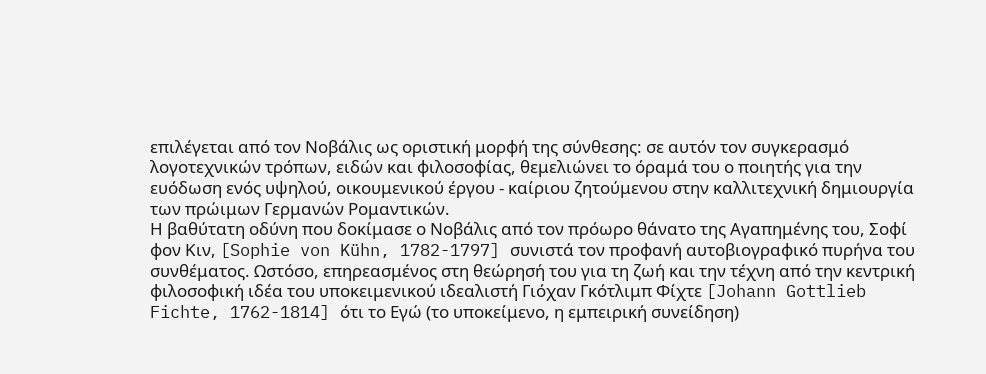επιλέγεται από τον Νοβάλις ως οριστική μορφή της σύνθεσης: σε αυτόν τον συγκερασμό λογοτεχνικών τρόπων, ειδών και φιλοσοφίας, θεμελιώνει το όραμά του ο ποιητής για την ευόδωση ενός υψηλού, οικουμενικού έργου - καίριου ζητούμενου στην καλλιτεχνική δημιουργία των πρώιμων Γερμανών Ρομαντικών.
Η βαθύτατη οδύνη που δοκίμασε ο Νοβάλις από τον πρόωρο θάνατο της Αγαπημένης του, Σοφί φον Κιν, [Sophie von Kühn, 1782-1797] συνιστά τον προφανή αυτοβιογραφικό πυρήνα του συνθέματος. Ωστόσο, επηρεασμένος στη θεώρησή του για τη ζωή και την τέχνη από την κεντρική φιλοσοφική ιδέα του υποκειμενικού ιδεαλιστή Γιόχαν Γκότλιμπ Φίχτε [Johann Gottlieb Fichte, 1762-1814] ότι το Εγώ (το υποκείμενο, η εμπειρική συνείδηση)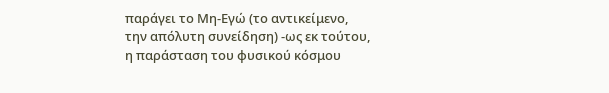παράγει το Μη-Εγώ (το αντικείμενο, την απόλυτη συνείδηση) -ως εκ τούτου, η παράσταση του φυσικού κόσμου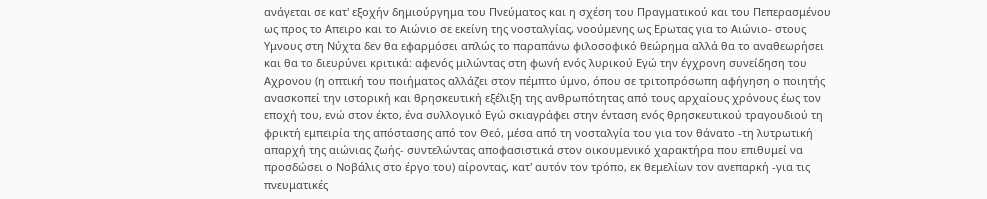ανάγεται σε κατ' εξοχήν δημιούργημα του Πνεύματος και η σχέση του Πραγματικού και του Πεπερασμένου ως προς το Απειρο και το Αιώνιο σε εκείνη της νοσταλγίας, νοούμενης ως Ερωτας για το Αιώνιο- στους Υμνους στη Νύχτα δεν θα εφαρμόσει απλώς το παραπάνω φιλοσοφικό θεώρημα αλλά θα το αναθεωρήσει και θα το διευρύνει κριτικά: αφενός μιλώντας στη φωνή ενός λυρικού Εγώ την έγχρονη συνείδηση του Αχρονου (η οπτική του ποιήματος αλλάζει στον πέμπτο ύμνο, όπου σε τριτοπρόσωπη αφήγηση ο ποιητής ανασκοπεί την ιστορική και θρησκευτική εξέλιξη της ανθρωπότητας από τους αρχαίους χρόνους έως τον εποχή του, ενώ στον έκτο, ένα συλλογικό Εγώ σκιαγράφει στην ένταση ενός θρησκευτικού τραγουδιού τη φρικτή εμπειρία της απόστασης από τον Θεό, μέσα από τη νοσταλγία του για τον θάνατο -τη λυτρωτική απαρχή της αιώνιας ζωής- συντελώντας αποφασιστικά στον οικουμενικό χαρακτήρα που επιθυμεί να προσδώσει ο Νοβάλις στο έργο του) αίροντας, κατ' αυτόν τον τρόπο, εκ θεμελίων τον ανεπαρκή -για τις πνευματικές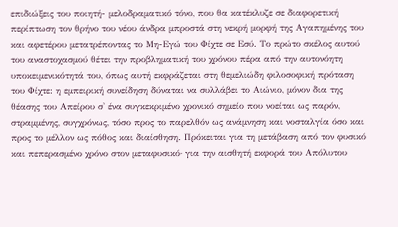επιδιώξεις του ποιητή- μελοδραματικό τόνο, που θα κατέκλυζε σε διαφορετική περίπτωση τον θρήνο του νέου άνδρα μπροστά στη νεκρή μορφή της Αγαπημένης του και αφετέρου μετατρέποντας το Μη-Εγώ του Φίχτε σε Εσύ. Το πρώτο σκέλος αυτού του αναστοχασμού θέτει την προβληματική του χρόνου πέρα από την αυτονόητη υποκειμενικότητά του, όπως αυτή εκφράζεται στη θεμελιώδη φιλοσοφική πρόταση του Φίχτε: η εμπειρική συνείδηση δύναται να συλλάβει το Αιώνιο, μόνον δια της θέασης του Απείρου σ' ένα συγκεκριμένο χρονικό σημείο που νοείται ως παρόν, στραμμένης, συγχρόνως, τόσο προς το παρελθόν ως ανάμνηση και νοσταλγία όσο και προς το μέλλον ως πόθος και διαίσθηση. Πρόκειται για τη μετάβαση από τον φυσικό και πεπερασμένο χρόνο στον μεταφυσικό· για την αισθητή εκφορά του Απόλυτου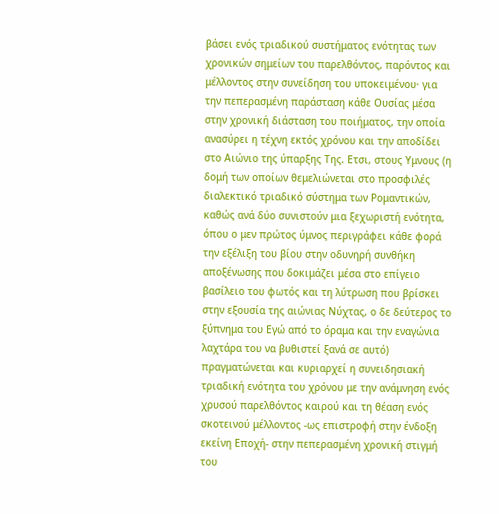βάσει ενός τριαδικού συστήματος ενότητας των χρονικών σημείων του παρελθόντος, παρόντος και μέλλοντος στην συνείδηση του υποκειμένου· για την πεπερασμένη παράσταση κάθε Ουσίας μέσα στην χρονική διάσταση του ποιήματος, την οποία ανασύρει η τέχνη εκτός χρόνου και την αποδίδει στο Αιώνιο της ύπαρξης Της. Ετσι, στους Υμνους (η δομή των οποίων θεμελιώνεται στο προσφιλές διαλεκτικό τριαδικό σύστημα των Ρομαντικών, καθώς ανά δύο συνιστούν μια ξεχωριστή ενότητα, όπου ο μεν πρώτος ύμνος περιγράφει κάθε φορά την εξέλιξη του βίου στην οδυνηρή συνθήκη αποξένωσης που δοκιμάζει μέσα στο επίγειο βασίλειο του φωτός και τη λύτρωση που βρίσκει στην εξουσία της αιώνιας Νύχτας, ο δε δεύτερος το ξύπνημα του Εγώ από το όραμα και την εναγώνια λαχτάρα του να βυθιστεί ξανά σε αυτό) πραγματώνεται και κυριαρχεί η συνειδησιακή τριαδική ενότητα του χρόνου με την ανάμνηση ενός χρυσού παρελθόντος καιρού και τη θέαση ενός σκοτεινού μέλλοντος -ως επιστροφή στην ένδοξη εκείνη Εποχή- στην πεπερασμένη χρονική στιγμή του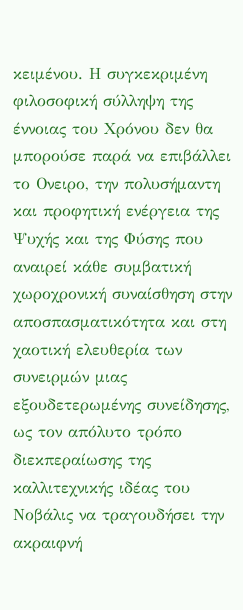κειμένου. Η συγκεκριμένη φιλοσοφική σύλληψη της έννοιας του Χρόνου δεν θα μπορούσε παρά να επιβάλλει το Ονειρο, την πολυσήμαντη και προφητική ενέργεια της Ψυχής και της Φύσης που αναιρεί κάθε συμβατική χωροχρονική συναίσθηση στην αποσπασματικότητα και στη χαοτική ελευθερία των συνειρμών μιας εξουδετερωμένης συνείδησης, ως τον απόλυτο τρόπο διεκπεραίωσης της καλλιτεχνικής ιδέας του Νοβάλις να τραγουδήσει την ακραιφνή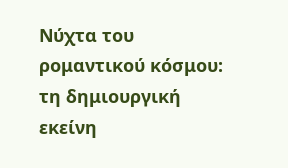Νύχτα του ρομαντικού κόσμου: τη δημιουργική εκείνη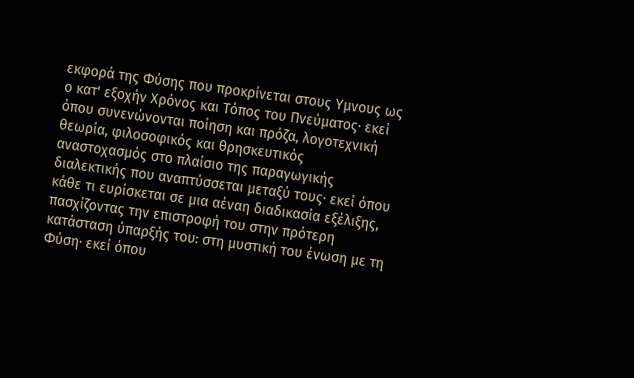εκφορά της Φύσης που προκρίνεται στους Υμνους ως ο κατ' εξοχήν Χρόνος και Τόπος του Πνεύματος· εκεί όπου συνενώνονται ποίηση και πρόζα, λογοτεχνική θεωρία, φιλοσοφικός και θρησκευτικός αναστοχασμός στο πλαίσιο της παραγωγικής διαλεκτικής που αναπτύσσεται μεταξύ τους· εκεί όπου κάθε τι ευρίσκεται σε μια αέναη διαδικασία εξέλιξης, πασχίζοντας την επιστροφή του στην πρότερη κατάσταση ύπαρξής του: στη μυστική του ένωση με τη Φύση· εκεί όπου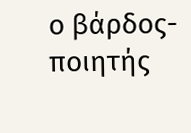ο βάρδος-ποιητής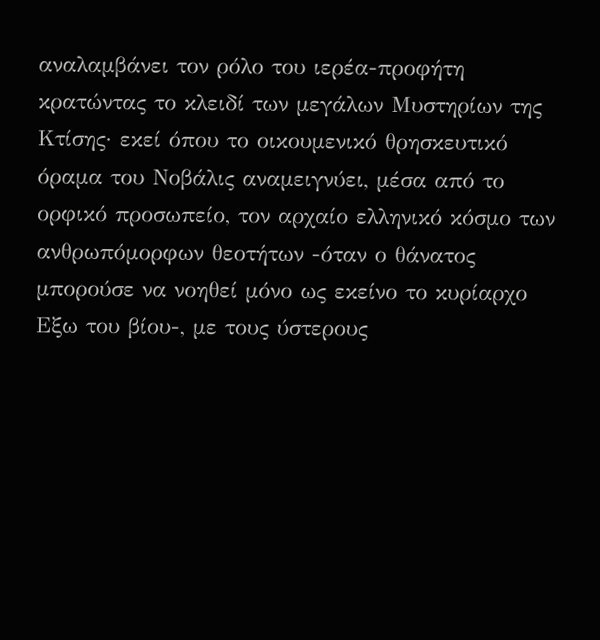αναλαμβάνει τον ρόλο του ιερέα-προφήτη κρατώντας το κλειδί των μεγάλων Μυστηρίων της Κτίσης· εκεί όπου το οικουμενικό θρησκευτικό όραμα του Νοβάλις αναμειγνύει, μέσα από το ορφικό προσωπείο, τον αρχαίο ελληνικό κόσμο των ανθρωπόμορφων θεοτήτων -όταν ο θάνατος μπορούσε να νοηθεί μόνο ως εκείνο το κυρίαρχο Εξω του βίου-, με τους ύστερους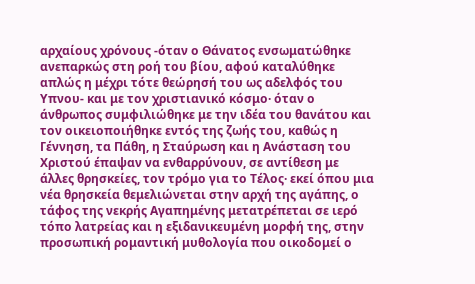αρχαίους χρόνους -όταν ο Θάνατος ενσωματώθηκε ανεπαρκώς στη ροή του βίου, αφού καταλύθηκε απλώς η μέχρι τότε θεώρησή του ως αδελφός του Υπνου- και με τον χριστιανικό κόσμο· όταν ο άνθρωπος συμφιλιώθηκε με την ιδέα του θανάτου και τον οικειοποιήθηκε εντός της ζωής του, καθώς η Γέννηση, τα Πάθη, η Σταύρωση και η Ανάσταση του Χριστού έπαψαν να ενθαρρύνουν, σε αντίθεση με άλλες θρησκείες, τον τρόμο για το Τέλος· εκεί όπου μια νέα θρησκεία θεμελιώνεται στην αρχή της αγάπης, ο τάφος της νεκρής Αγαπημένης μετατρέπεται σε ιερό τόπο λατρείας και η εξιδανικευμένη μορφή της, στην προσωπική ρομαντική μυθολογία που οικοδομεί ο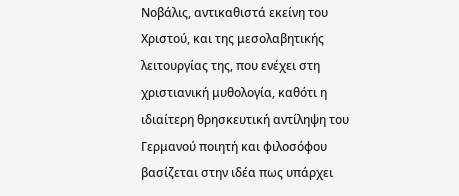Νοβάλις, αντικαθιστά εκείνη του Χριστού, και της μεσολαβητικής λειτουργίας της, που ενέχει στη χριστιανική μυθολογία, καθότι η ιδιαίτερη θρησκευτική αντίληψη του Γερμανού ποιητή και φιλοσόφου βασίζεται στην ιδέα πως υπάρχει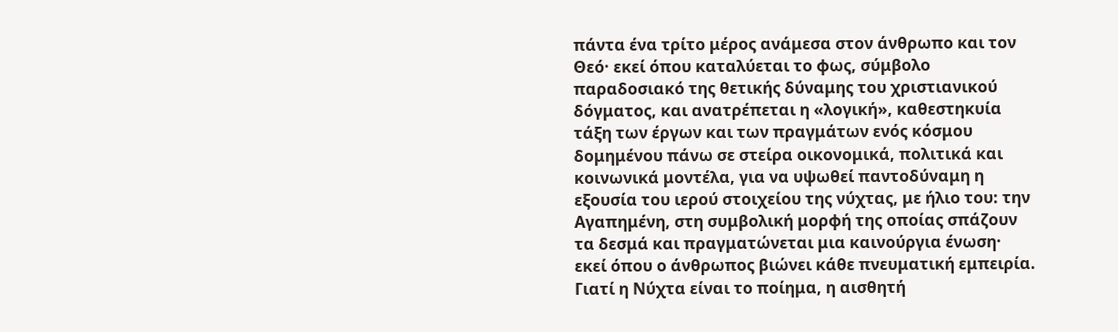πάντα ένα τρίτο μέρος ανάμεσα στον άνθρωπο και τον Θεό· εκεί όπου καταλύεται το φως, σύμβολο παραδοσιακό της θετικής δύναμης του χριστιανικού δόγματος, και ανατρέπεται η «λογική», καθεστηκυία τάξη των έργων και των πραγμάτων ενός κόσμου δομημένου πάνω σε στείρα οικονομικά, πολιτικά και κοινωνικά μοντέλα, για να υψωθεί παντοδύναμη η εξουσία του ιερού στοιχείου της νύχτας, με ήλιο του: την Αγαπημένη, στη συμβολική μορφή της οποίας σπάζουν τα δεσμά και πραγματώνεται μια καινούργια ένωση· εκεί όπου ο άνθρωπος βιώνει κάθε πνευματική εμπειρία.
Γιατί η Νύχτα είναι το ποίημα, η αισθητή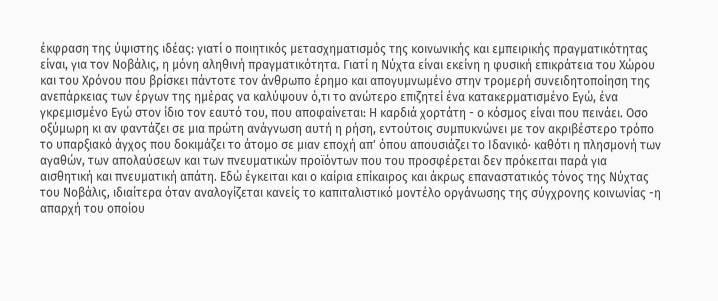έκφραση της ύψιστης ιδέας: γιατί ο ποιητικός μετασχηματισμός της κοινωνικής και εμπειρικής πραγματικότητας είναι, για τον Νοβάλις, η μόνη αληθινή πραγματικότητα. Γιατί η Νύχτα είναι εκείνη η φυσική επικράτεια του Χώρου και του Χρόνου που βρίσκει πάντοτε τον άνθρωπο έρημο και απογυμνωμένο στην τρομερή συνειδητοποίηση της ανεπάρκειας των έργων της ημέρας να καλύψουν ό,τι το ανώτερο επιζητεί ένα κατακερματισμένο Εγώ, ένα γκρεμισμένο Εγώ στον ίδιο τον εαυτό του, που αποφαίνεται: Η καρδιά χορτάτη - ο κόσμος είναι που πεινάει. Οσο οξύμωρη κι αν φαντάζει σε μια πρώτη ανάγνωση αυτή η ρήση, εντούτοις συμπυκνώνει με τον ακριβέστερο τρόπο το υπαρξιακό άγχος που δοκιμάζει το άτομο σε μιαν εποχή απ' όπου απουσιάζει το Ιδανικό· καθότι η πλησμονή των αγαθών, των απολαύσεων και των πνευματικών προϊόντων που του προσφέρεται δεν πρόκειται παρά για αισθητική και πνευματική απάτη. Εδώ έγκειται και ο καίρια επίκαιρος και άκρως επαναστατικός τόνος της Νύχτας του Νοβάλις, ιδιαίτερα όταν αναλογίζεται κανείς το καπιταλιστικό μοντέλο οργάνωσης της σύγχρονης κοινωνίας -η απαρχή του οποίου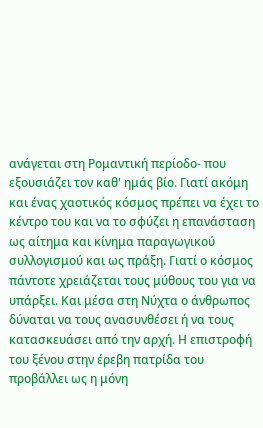ανάγεται στη Ρομαντική περίοδο- που εξουσιάζει τον καθ' ημάς βίο. Γιατί ακόμη και ένας χαοτικός κόσμος πρέπει να έχει το κέντρο του και να το σφύζει η επανάσταση ως αίτημα και κίνημα παραγωγικού συλλογισμού και ως πράξη. Γιατί ο κόσμος πάντοτε χρειάζεται τους μύθους του για να υπάρξει. Και μέσα στη Νύχτα ο άνθρωπος δύναται να τους ανασυνθέσει ή να τους κατασκευάσει από την αρχή. Η επιστροφή του ξένου στην έρεβη πατρίδα του προβάλλει ως η μόνη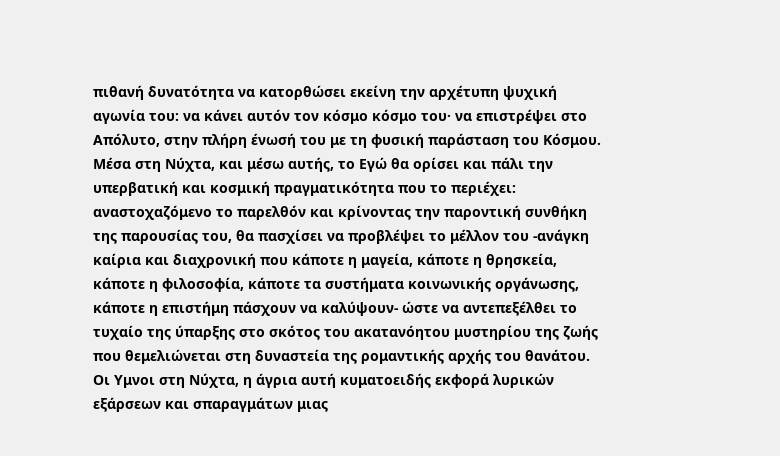πιθανή δυνατότητα να κατορθώσει εκείνη την αρχέτυπη ψυχική αγωνία του: να κάνει αυτόν τον κόσμο κόσμο του· να επιστρέψει στο Απόλυτο, στην πλήρη ένωσή του με τη φυσική παράσταση του Κόσμου. Μέσα στη Νύχτα, και μέσω αυτής, το Εγώ θα ορίσει και πάλι την υπερβατική και κοσμική πραγματικότητα που το περιέχει: αναστοχαζόμενο το παρελθόν και κρίνοντας την παροντική συνθήκη της παρουσίας του, θα πασχίσει να προβλέψει το μέλλον του -ανάγκη καίρια και διαχρονική που κάποτε η μαγεία, κάποτε η θρησκεία, κάποτε η φιλοσοφία, κάποτε τα συστήματα κοινωνικής οργάνωσης, κάποτε η επιστήμη πάσχουν να καλύψουν- ώστε να αντεπεξέλθει το τυχαίο της ύπαρξης στο σκότος του ακατανόητου μυστηρίου της ζωής που θεμελιώνεται στη δυναστεία της ρομαντικής αρχής του θανάτου.
Οι Υμνοι στη Νύχτα, η άγρια αυτή κυματοειδής εκφορά λυρικών εξάρσεων και σπαραγμάτων μιας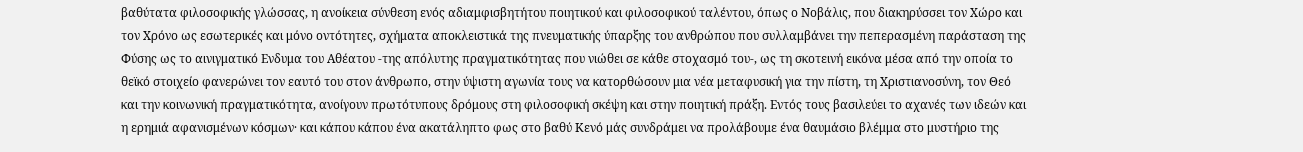βαθύτατα φιλοσοφικής γλώσσας, η ανοίκεια σύνθεση ενός αδιαμφισβητήτου ποιητικού και φιλοσοφικού ταλέντου, όπως ο Νοβάλις, που διακηρύσσει τον Χώρο και τον Χρόνο ως εσωτερικές και μόνο οντότητες, σχήματα αποκλειστικά της πνευματικής ύπαρξης του ανθρώπου που συλλαμβάνει την πεπερασμένη παράσταση της Φύσης ως το αινιγματικό Ενδυμα του Αθέατου -της απόλυτης πραγματικότητας που νιώθει σε κάθε στοχασμό του-, ως τη σκοτεινή εικόνα μέσα από την οποία το θεϊκό στοιχείο φανερώνει τον εαυτό του στον άνθρωπο, στην ύψιστη αγωνία τους να κατορθώσουν μια νέα μεταφυσική για την πίστη, τη Χριστιανοσύνη, τον Θεό και την κοινωνική πραγματικότητα, ανοίγουν πρωτότυπους δρόμους στη φιλοσοφική σκέψη και στην ποιητική πράξη. Εντός τους βασιλεύει το αχανές των ιδεών και η ερημιά αφανισμένων κόσμων· και κάπου κάπου ένα ακατάληπτο φως στο βαθύ Κενό μάς συνδράμει να προλάβουμε ένα θαυμάσιο βλέμμα στο μυστήριο της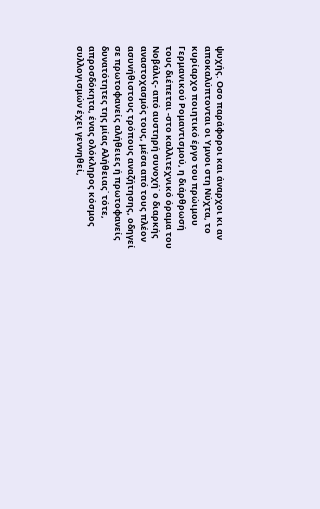ψυχής. Οσο παράφοροι και άναρχοι κι αν αποκαλύπτονται οι Υμνοι στη Νύχτα, το κυρίαρχο ποιητικό έργο του πρώιμου Γερμανικού Ρομαντισμού, η διάρθρωσή τους διέπεται -στο καλλιτεχνικό όραμα του Νοβάλις- από αυστηρή συνοχή˙ ο διαρκής αναστοχασμός τους, μέσα από τους πλέον ασυνήθιστους τρόπους αναζήτησης, οδηγεί σε πρωτοφανείς αλήθειες ή πρωτοφανείς δυνατότητες της μίας Αλήθειας˙ τότε, απροσδόκητα, ένας ολόκληρος κόσμος συλλογισμών έχει γεννηθεί,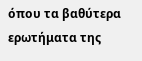όπου τα βαθύτερα ερωτήματα της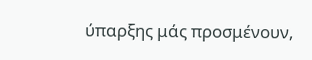ύπαρξης μάς προσμένουν,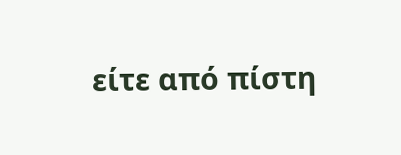είτε από πίστη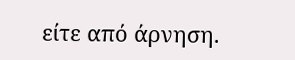είτε από άρνηση.